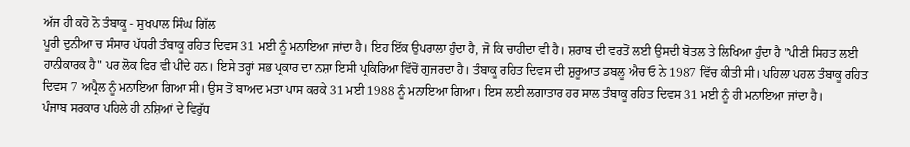ਅੱਜ ਹੀ ਕਹੋ ਨੋ ਤੰਬਾਕੂ - ਸੁਖਪਾਲ ਸਿੰਘ ਗਿੱਲ
ਪੂਰੀ ਦੁਨੀਆ ਚ ਸੰਸਾਰ ਪੱਧਰੀ ਤੰਬਾਕੂ ਰਹਿਤ ਦਿਵਸ 31 ਮਈ ਨੂੰ ਮਨਾਇਆ ਜਾਂਦਾ ਹੈ। ਇਹ ਇੱਕ ਉਪਰਾਲਾ ਹੁੰਦਾ ਹੈ, ਜੋ ਕਿ ਚਾਹੀਦਾ ਵੀ ਹੈ। ਸ਼ਰਾਬ ਦੀ ਵਰਤੋਂ ਲਈ ਉਸਦੀ ਬੋਤਲ ਤੇ ਲਿਖਿਆ ਹੁੰਦਾ ਹੈ "ਪੀਣੀ ਸਿਹਤ ਲਈ ਹਾਨੀਕਾਰਕ ਹੈ" ਪਰ ਲੋਕ ਫਿਰ ਵੀ ਪੀਂਦੇ ਹਨ। ਇਸੇ ਤਰ੍ਹਾਂ ਸਭ ਪ੍ਰਕਾਰ ਦਾ ਨਸ਼ਾ ਇਸੀ ਪ੍ਰਕਿਰਿਆ ਵਿੱਚੋਂ ਗੁਜਰਦਾ ਹੈ। ਤੰਬਾਕੂ ਰਹਿਤ ਦਿਵਸ ਦੀ ਸ਼ੁਰੂਆਤ ਡਬਲੂ ਐਚ ਓ ਨੇ 1987 ਵਿੱਚ ਕੀਤੀ ਸੀ। ਪਹਿਲਾ ਪਹਲ ਤੰਬਾਕੂ ਰਹਿਤ ਦਿਵਸ 7 ਅਪ੍ਰੈਲ ਨੂੰ ਮਨਾਇਆ ਗਿਆ ਸੀ। ਉਸ ਤੋਂ ਬਾਅਦ ਮਤਾ ਪਾਸ ਕਰਕੇ 31 ਮਈ 1988 ਨੂੰ ਮਨਾਇਆ ਗਿਆ। ਇਸ ਲਈ ਲਗਾਤਾਰ ਹਰ ਸਾਲ ਤੰਬਾਕੂ ਰਹਿਤ ਦਿਵਸ 31 ਮਈ ਨੂੰ ਹੀ ਮਨਾਇਆ ਜਾਂਦਾ ਹੈ।
ਪੰਜਾਬ ਸਰਕਾਰ ਪਹਿਲੇ ਹੀ ਨਸ਼ਿਆਂ ਦੇ ਵਿਰੁੱਧ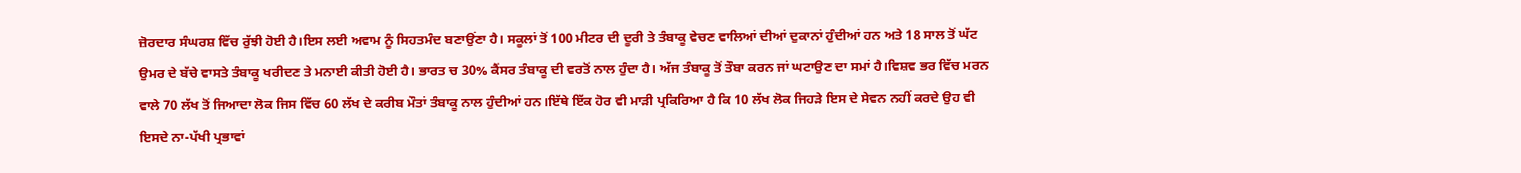ਜ਼ੋਰਦਾਰ ਸੰਘਰਸ਼ ਵਿੱਚ ਰੁੱਝੀ ਹੋਈ ਹੈ।ਇਸ ਲਈ ਅਵਾਮ ਨੂੰ ਸਿਹਤਮੰਦ ਬਣਾਉਂਣਾ ਹੈ। ਸਕੂਲਾਂ ਤੋਂ 100 ਮੀਟਰ ਦੀ ਦੂਰੀ ਤੇ ਤੰਬਾਕੂ ਵੇਚਣ ਵਾਲਿਆਂ ਦੀਆਂ ਦੁਕਾਨਾਂ ਹੁੰਦੀਆਂ ਹਨ ਅਤੇ 18 ਸਾਲ ਤੋਂ ਘੱਟ ਉਮਰ ਦੇ ਬੱਚੇ ਵਾਸਤੇ ਤੰਬਾਕੂ ਖਰੀਦਣ ਤੇ ਮਨਾਈ ਕੀਤੀ ਹੋਈ ਹੈ। ਭਾਰਤ ਚ 30% ਕੈਂਸਰ ਤੰਬਾਕੂ ਦੀ ਵਰਤੋਂ ਨਾਲ ਹੁੰਦਾ ਹੈ। ਅੱਜ ਤੰਬਾਕੂ ਤੋਂ ਤੌਬਾ ਕਰਨ ਜਾਂ ਘਟਾਉਣ ਦਾ ਸਮਾਂ ਹੈ।ਵਿਸ਼ਵ ਭਰ ਵਿੱਚ ਮਰਨ ਵਾਲੇ 70 ਲੱਖ ਤੋਂ ਜਿਆਦਾ ਲੋਕ ਜਿਸ ਵਿੱਚ 60 ਲੱਖ ਦੇ ਕਰੀਬ ਮੌਤਾਂ ਤੰਬਾਕੂ ਨਾਲ ਹੁੰਦੀਆਂ ਹਨ।ਇੱਥੇ ਇੱਕ ਹੋਰ ਵੀ ਮਾੜੀ ਪ੍ਰਕਿਰਿਆ ਹੈ ਕਿ 10 ਲੱਖ ਲੋਕ ਜਿਹੜੇ ਇਸ ਦੇ ਸੇਵਨ ਨਹੀਂ ਕਰਦੇ ਉਹ ਵੀ ਇਸਦੇ ਨਾ-ਪੱਖੀ ਪ੍ਰਭਾਵਾਂ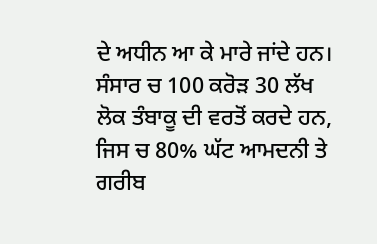ਦੇ ਅਧੀਨ ਆ ਕੇ ਮਾਰੇ ਜਾਂਦੇ ਹਨ।
ਸੰਸਾਰ ਚ 100 ਕਰੋੜ 30 ਲੱਖ ਲੋਕ ਤੰਬਾਕੂ ਦੀ ਵਰਤੋਂ ਕਰਦੇ ਹਨ, ਜਿਸ ਚ 80% ਘੱਟ ਆਮਦਨੀ ਤੇ ਗਰੀਬ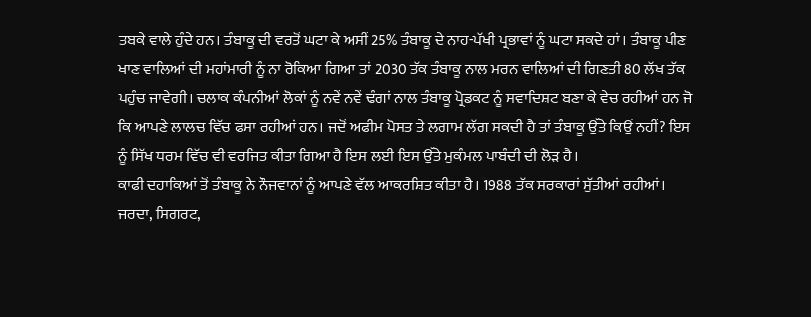ਤਬਕੇ ਵਾਲੇ ਹੁੰਦੇ ਹਨ। ਤੰਬਾਕੂ ਦੀ ਵਰਤੋਂ ਘਟਾ ਕੇ ਅਸੀਂ 25% ਤੰਬਾਕੂ ਦੇ ਨਾਹ-ਪੱਖੀ ਪ੍ਰਭਾਵਾਂ ਨੂੰ ਘਟਾ ਸਕਦੇ ਹਾਂ। ਤੰਬਾਕੂ ਪੀਣ ਖਾਣ ਵਾਲਿਆਂ ਦੀ ਮਹਾਂਮਾਰੀ ਨੂੰ ਨਾ ਰੋਕਿਆ ਗਿਆ ਤਾਂ 2030 ਤੱਕ ਤੰਬਾਕੂ ਨਾਲ ਮਰਨ ਵਾਲਿਆਂ ਦੀ ਗਿਣਤੀ 80 ਲੱਖ ਤੱਕ ਪਹੁੰਚ ਜਾਵੇਗੀ। ਚਲਾਕ ਕੰਪਨੀਆਂ ਲੋਕਾਂ ਨੂੰ ਨਵੇਂ ਨਵੇਂ ਢੰਗਾਂ ਨਾਲ ਤੰਬਾਕੂ ਪ੍ਰੋਡਕਟ ਨੂੰ ਸਵਾਦਿਸ਼ਟ ਬਣਾ ਕੇ ਵੇਚ ਰਹੀਆਂ ਹਨ ਜੋ ਕਿ ਆਪਣੇ ਲਾਲਚ ਵਿੱਚ ਫਸਾ ਰਹੀਆਂ ਹਨ। ਜਦੋਂ ਅਫੀਮ ਪੋਸਤ ਤੇ ਲਗਾਮ ਲੱਗ ਸਕਦੀ ਹੈ ਤਾਂ ਤੰਬਾਕੂ ਉੱਤੇ ਕਿਉਂ ਨਹੀਂ? ਇਸ ਨੂੰ ਸਿੱਖ ਧਰਮ ਵਿੱਚ ਵੀ ਵਰਜਿਤ ਕੀਤਾ ਗਿਆ ਹੈ ਇਸ ਲਈ ਇਸ ਉੱਤੇ ਮੁਕੰਮਲ ਪਾਬੰਦੀ ਦੀ ਲੋੜ ਹੈ।
ਕਾਫੀ ਦਹਾਕਿਆਂ ਤੋਂ ਤੰਬਾਕੂ ਨੇ ਨੌਜਵਾਨਾਂ ਨੂੰ ਆਪਣੇ ਵੱਲ ਆਕਰਸ਼ਿਤ ਕੀਤਾ ਹੈ। 1988 ਤੱਕ ਸਰਕਾਰਾਂ ਸੁੱਤੀਆਂ ਰਹੀਆਂ। ਜਰਦਾ, ਸਿਗਰਟ,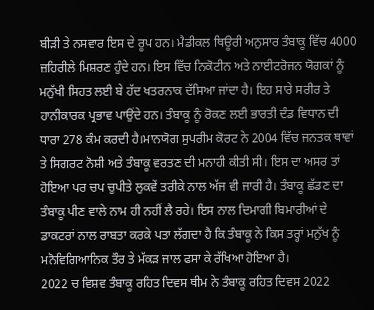ਬੀੜੀ ਤੇ ਨਸਵਾਰ ਇਸ ਦੇ ਰੂਪ ਹਨ। ਮੈਡੀਕਲ ਥਿਊਰੀ ਅਨੁਸਾਰ ਤੰਬਾਕੂ ਵਿੱਚ 4000 ਜ਼ਹਿਰੀਲੇ ਮਿਸ਼ਰਣ ਹੁੰਦੇ ਹਨ। ਇਸ ਵਿੱਚ ਨਿਕੋਟੀਨ ਅਤੇ ਨਾਈਟਰੋਜਨ ਯੋਗਕਾਂ ਨੂੰ ਮਨੁੱਖੀ ਸਿਹਤ ਲਈ ਬੇ ਹੱਦ ਖਤਰਨਾਕ ਦੱਸਿਆ ਜਾਂਦਾ ਹੈ। ਇਹ ਸਾਰੇ ਸਰੀਰ ਤੇ ਹਾਨੀਕਾਰਕ ਪ੍ਰਭਾਵ ਪਾਉਂਦੇ ਹਨ। ਤੰਬਾਕੂ ਨੂੰ ਰੋਕਣ ਲਈ ਭਾਰਤੀ ਦੰਡ ਵਿਧਾਨ ਦੀ ਧਾਰਾ 278 ਕੰਮ ਕਰਦੀ ਹੈ।ਮਾਨਯੋਗ ਸੁਪਰੀਮ ਕੋਰਟ ਨੇ 2004 ਵਿੱਚ ਜਨਤਕ ਥਾਵਾਂ ਤੇ ਸਿਗਰਟ ਨੋਸ਼ੀ ਅਤੇ ਤੰਬਾਕੂ ਵਰਤਣ ਦੀ ਮਨਾਹੀ ਕੀਤੀ ਸੀ। ਇਸ ਦਾ ਅਸਰ ਤਾਂ ਹੋਇਆ ਪਰ ਚਪ ਚੁਪੀਤੇ ਲੁਕਵੇਂ ਤਰੀਕੇ ਨਾਲ ਅੱਜ ਵੀ ਜਾਰੀ ਹੈ। ਤੰਬਾਕੂ ਛੱਡਣ ਦਾ ਤੰਬਾਕੂ ਪੀਣ ਵਾਲੇ ਨਾਮ ਹੀ ਨਹੀਂ ਲੈ ਰਹੇ। ਇਸ ਨਾਲ ਦਿਮਾਗੀ ਬਿਮਾਰੀਆਂ ਦੇ ਡਾਕਟਰਾਂ ਨਾਲ ਰਾਬਤਾ ਕਰਕੇ ਪਤਾ ਲੱਗਦਾ ਹੈ ਕਿ ਤੰਬਾਕੂ ਨੇ ਕਿਸ ਤਰ੍ਹਾਂ ਮਨੁੱਖ ਨੂੰ ਮਨੋਵਿਗਿਆਨਿਕ ਤੌਰ ਤੇ ਮੱਕੜ ਜਾਲ ਫਸਾ ਕੇ ਰੱਖਿਆ ਹੋਇਆ ਹੈ।
2022 ਚ ਵਿਸ਼ਵ ਤੰਬਾਕੂ ਰਹਿਤ ਦਿਵਸ ਥੀਮ ਨੇ ਤੰਬਾਕੂ ਰਹਿਤ ਦਿਵਸ 2022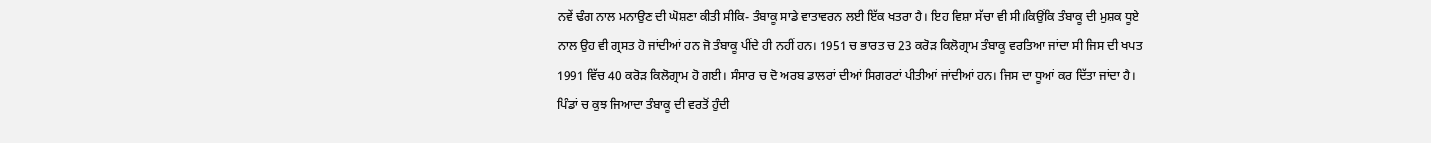ਨਵੇਂ ਢੰਗ ਨਾਲ ਮਨਾਉਣ ਦੀ ਘੋਸ਼ਣਾ ਕੀਤੀ ਸੀਕਿ- ਤੰਬਾਕੂ ਸਾਡੇ ਵਾਤਾਵਰਨ ਲਈ ਇੱਕ ਖਤਰਾ ਹੈ। ਇਹ ਵਿਸ਼ਾ ਸੱਚਾ ਵੀ ਸੀ।ਕਿਉਂਕਿ ਤੰਬਾਕੂ ਦੀ ਮੁਸ਼ਕ ਧੂਏ ਨਾਲ ਉਹ ਵੀ ਗ੍ਰਸਤ ਹੋ ਜਾਂਦੀਆਂ ਹਨ ਜੋ ਤੰਬਾਕੂ ਪੀਂਦੇ ਹੀ ਨਹੀਂ ਹਨ। 1951 ਚ ਭਾਰਤ ਚ 23 ਕਰੋੜ ਕਿਲੋਗ੍ਰਾਮ ਤੰਬਾਕੂ ਵਰਤਿਆ ਜਾਂਦਾ ਸੀ ਜਿਸ ਦੀ ਖਪਤ 1991 ਵਿੱਚ 40 ਕਰੋੜ ਕਿਲੋਗ੍ਰਾਮ ਹੋ ਗਈ। ਸੰਸਾਰ ਚ ਦੋ ਅਰਬ ਡਾਲਰਾਂ ਦੀਆਂ ਸਿਗਰਟਾਂ ਪੀਤੀਆਂ ਜਾਂਦੀਆਂ ਹਨ। ਜਿਸ ਦਾ ਧੂਆਂ ਕਰ ਦਿੱਤਾ ਜਾਂਦਾ ਹੈ। ਪਿੰਡਾਂ ਚ ਕੁਝ ਜਿਆਦਾ ਤੰਬਾਕੂ ਦੀ ਵਰਤੋਂ ਹੁੰਦੀ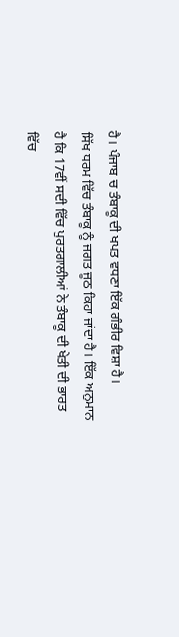ਹੈ। ਪੰਜਾਬ ਚ ਤੰਬਾਕੂ ਦੀ ਖਪਤ ਵਧਣਾ ਇੱਕ ਗੰਭੀਰ ਵਿਸ਼ਾ ਹੈ।
ਸਿੱਖ ਧਰਮ ਵਿੱਚ ਤੰਬਾਕੂ ਨੂੰ ਜਗਤ ਜੂਠ ਕਿਹਾ ਜਾਂਦਾ ਹੈ। ਇੱਕ ਅਨੁਮਾਨ ਹੈ ਕਿ 17ਵੀਂ ਸਦੀ ਵਿੱਚ ਪੁਰਤਗਾਲੀਆਂ ਨੇ ਤੰਬਾਕੂ ਦੀ ਖੇਤੀ ਦੀ ਭਾਰਤ ਵਿੱਚ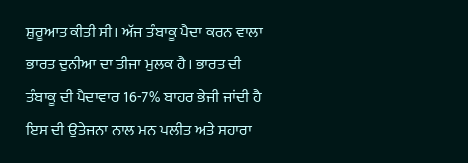ਸ਼ੁਰੂਆਤ ਕੀਤੀ ਸੀ। ਅੱਜ ਤੰਬਾਕੂ ਪੈਦਾ ਕਰਨ ਵਾਲਾ ਭਾਰਤ ਦੁਨੀਆ ਦਾ ਤੀਜਾ ਮੁਲਕ ਹੈ। ਭਾਰਤ ਦੀ ਤੰਬਾਕੂ ਦੀ ਪੈਦਾਵਾਰ 16-7% ਬਾਹਰ ਭੇਜੀ ਜਾਂਦੀ ਹੈ ਇਸ ਦੀ ਉਤੇਜਨਾ ਨਾਲ ਮਨ ਪਲੀਤ ਅਤੇ ਸਹਾਰਾ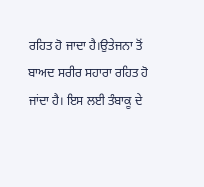ਰਹਿਤ ਹੋ ਜਾਦਾ ਹੈ।ਉਤੇਜਨਾ ਤੋਂ ਬਾਅਦ ਸਰੀਰ ਸਹਾਰਾ ਰਹਿਤ ਹੋ ਜਾਂਦਾ ਹੈ। ਇਸ ਲਈ ਤੰਬਾਕੂ ਦੇ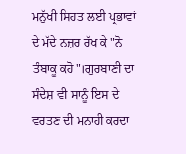ਮਨੁੱਖੀ ਸਿਹਤ ਲਈ ਪ੍ਰਭਾਵਾਂ ਦੇ ਮੱਦੇ ਨਜ਼ਰ ਰੱਖ ਕੇ "ਨੋ ਤੰਬਾਕੂ ਕਹੋ"।ਗੁਰਬਾਣੀ ਦਾ ਸੰਦੇਸ਼ ਵੀ ਸਾਨੂੰ ਇਸ ਦੇ ਵਰਤਣ ਦੀ ਮਨਾਹੀ ਕਰਦਾ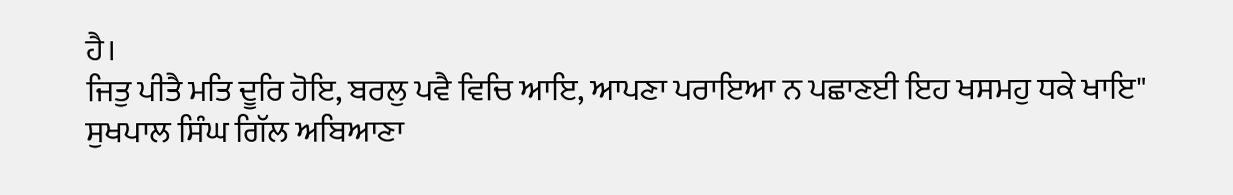ਹੈ।
ਜਿਤੁ ਪੀਤੈ ਮਤਿ ਦੂਰਿ ਹੋਇ, ਬਰਲੁ ਪਵੈ ਵਿਚਿ ਆਇ, ਆਪਣਾ ਪਰਾਇਆ ਨ ਪਛਾਣਈ ਇਹ ਖਸਮਹੁ ਧਕੇ ਖਾਇ"
ਸੁਖਪਾਲ ਸਿੰਘ ਗਿੱਲ ਅਬਿਆਣਾ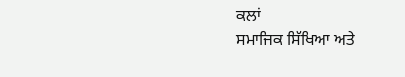ਕਲਾਂ
ਸਮਾਜਿਕ ਸਿੱਖਿਆ ਅਤੇ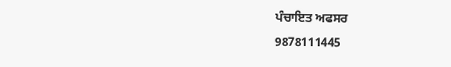ਪੰਚਾਇਤ ਅਫਸਰ
9878111445